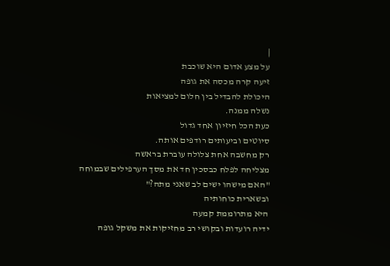|
על מצע אדום היא שוכבת
זיעה קרה מכסה את גופה
היכולת להבדיל בין חלום למציאות
נשלה ממנה.
כעת הכל חיזיון אחד גדול
סיוטים וביעותים רודפים אותה.
רק מחשבה אחת צלולה עוברת בראשה
מצליחה לפלח כבסכין חד את מסך הערפילים שבמוחה
"האם מישהו ישים לב שאני מתה?"
ובשארית כוחותיה
היא מתרוממת קמעה
ידיה רועדות ובקושי רב מחזיקות את משקל גופה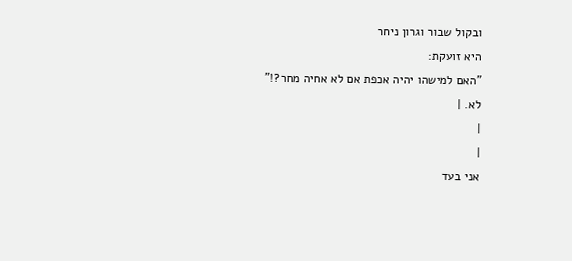ובקול שבור וגרון ניחר
היא זועקת:
"האם למישהו יהיה אכפת אם לא אחיה מחר?!"
לא. |
|
|
אני בעד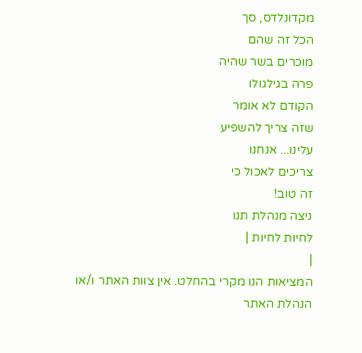מקדונלדס, סך
הכל זה שהם
מוכרים בשר שהיה
פרה בגילגולו
הקודם לא אומר
שזה צריך להשפיע
עלינו... אנחנו
צריכים לאכול כי
זה טוב!
ניצה מנהלת תנו
לחיות לחיות |
|
המציאות הנו מקרי בהחלט. אין צוות האתר ו/או
הנהלת האתר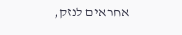אחראים לנזק,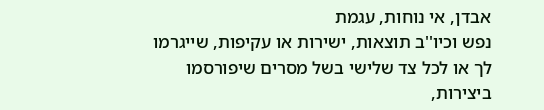אבדן, אי נוחות, עגמת
נפש וכיו''ב תוצאות, ישירות או עקיפות, שייגרמו
לך או לכל צד שלישי בשל מסרים שיפורסמו
ביצירות,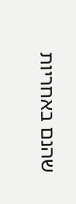שהנם באחריות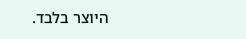היוצר בלבד.